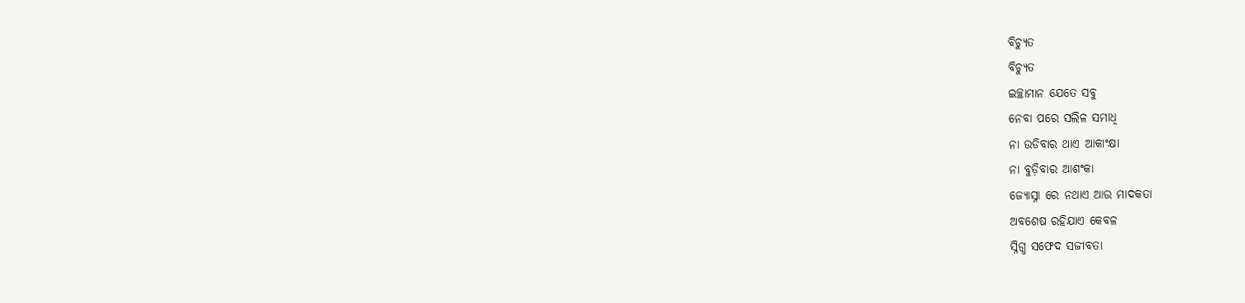ବିଚ୍ୟୁତ
ବିଚ୍ୟୁତ
ଇଚ୍ଛାମାନ ଯେତେ ସବୁ
ନେବା ପରେ ସଲିଳ ସମାଧି
ନା ଉଡିବାର ଥାଏ ଆକାଂକ୍ଷା
ନା ବୁଡ଼ିବାର ଆଶଂକା
ଜ୍ୟୋସ୍ନା ରେ ନଥାଏ ଆଉ ମାଦକତା
ଅବଶେଷ ରହିଯାଏ କେବଳ
ସ୍ନିଗ୍ଧ ସଫେଦ ସଜୀବତା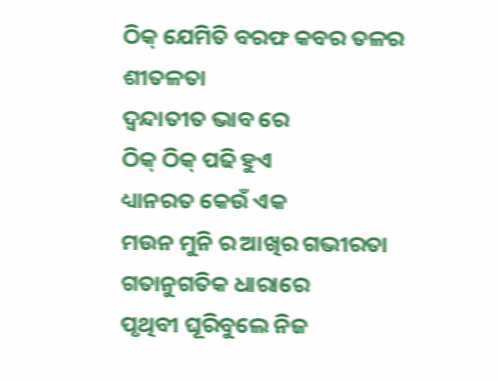ଠିକ୍ ଯେମିତି ବରଫ କବର ତଳର ଶୀତଳତା
ଦ୍ୱନ୍ଦାତୀତ ଭାବ ରେ
ଠିକ୍ ଠିକ୍ ପଢି ହୁଏ
ଧ୍ୟାନରତ କେଉଁ ଏକ
ମଉନ ମୁନି ର ଆଖିର ଗଭୀରତା
ଗତାନୁଗତିକ ଧାରାରେ
ପୃଥିବୀ ଘୂରିବୁଲେ ନିଜ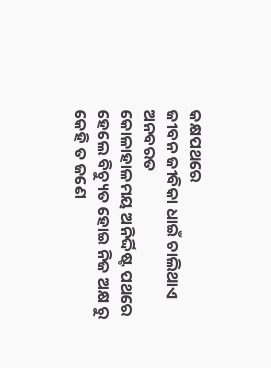କକ୍ଷପଥରେ
ଜୀବନ ଜୀବିକା ଧାଇଁ ଚାଲିଥାଏ ଅନବରତ
କୋଳାହାଳମୟ ଅନିର୍ଦ୍ଦିଷ୍ଟ ପଥରେ
ହେଲେ ବିଚ୍ୟୁତ ହୋଇ ନିଜ ଅକ୍ଷ ରୁ
କେହି ତ ଜଣେ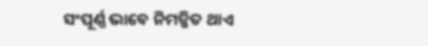ସଂପୂର୍ଣ୍ଣ ଭାବେ ନିମଜ୍ଜିତ ଥାଏ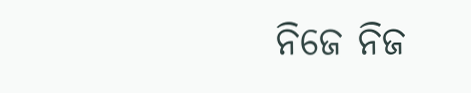ନିଜେ ନିଜ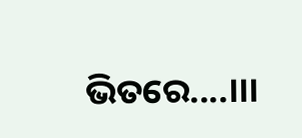ଭିତରେ....।।।